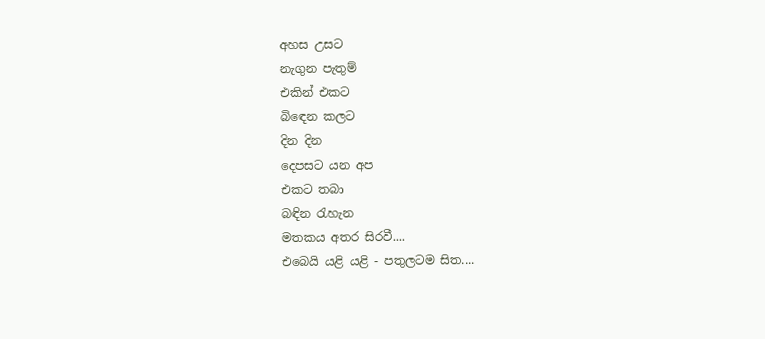අහස උසට
නැගුන පැතුම්
එකින් එකට
බිඳෙන කලට
දින දින
දෙපසට යන අප
එකට තබා
බඳින රැහැන
මතකය අතර සිරවී....
එබෙයි යළි යළි - පතුලටම සිත....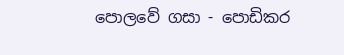පොලවේ ගසා - පොඩිකර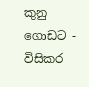කුනු ගොඩට - විසිකර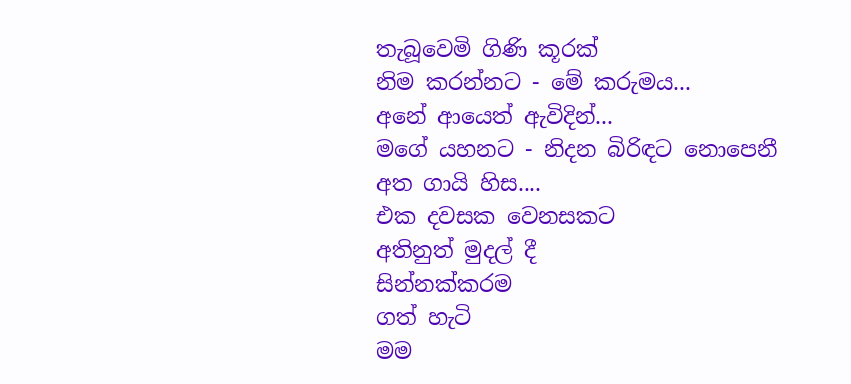තැබූවෙමි ගිණි කූරක්
නිම කරන්නට - මේ කරුමය...
අනේ ආයෙත් ඇවිදින්...
මගේ යහනට - නිදන බිරිඳට නොපෙනී
අත ගායි හිස....
එක දවසක වෙනසකට
අතිනුත් මුදල් දී
සින්නක්කරම
ගත් හැටි
මම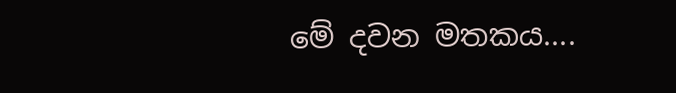මේ දවන මතකය....